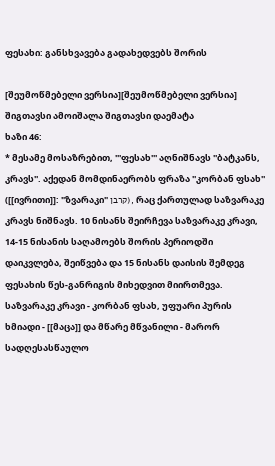ფესახი: განსხვავება გადახედვებს შორის

[შეუმოწმებელი ვერსია][შეუმოწმებელი ვერსია]
შიგთავსი ამოიშალა შიგთავსი დაემატა
ხაზი 46:
* მესამე მოსაზრებით, '''ფესახ''' აღნიშნავს ''ბატკანს, კრავს''. აქედან მომდინაერობს ფრაზა ''კორბან ფსახ'' ([[ივრითი]]: "ზვარაკი" קרבן), რაც ქართულად საზვარაკე კრავს ნიშნავს. 10 ნისანს შეირჩევა საზვარაკე კრავი, 14-15 ნისანის საღამოებს შორის პერიოდში დაიკვლება, შეიწვება და 15 ნისანს დაისის შემდეგ ფესახის წეს-განრიგის მიხედვით მიირთმევა. საზვარაკე კრავი - კორბან ფსახ, უფუარი პურის ხმიადი - [[მაცა]] და მწარე მწვანილი - მარორ სადღესასწაულო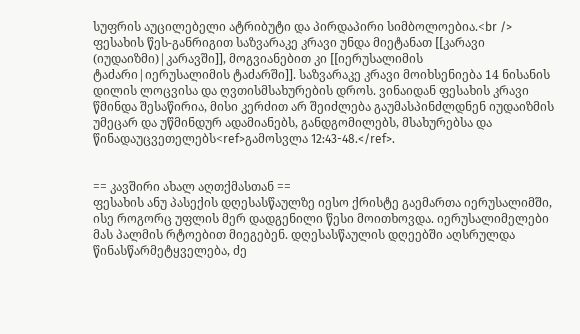სუფრის აუცილებელი ატრიბუტი და პირდაპირი სიმბოლოებია.<br />
ფესახის წეს-განრიგით საზვარაკე კრავი უნდა მიეტანათ [[კარავი (იუდაიზმი)|კარავში]], მოგვიანებით კი [[იერუსალიმის ტაძარი|იერუსალიმის ტაძარში]]. საზვარაკე კრავი მოიხსენიება 14 ნისანის დილის ლოცვისა და ღვთისმსახურების დროს. ვინაიდან ფესახის კრავი წმინდა შესაწირია, მისი კერძით არ შეიძლება გაუმასპინძლდნენ იუდაიზმის უმეცარ და უწმინდურ ადამიანებს, განდგომილებს, მსახურებსა და წინადაუცვეთელებს<ref>გამოსვლა 12:43-48.</ref>.


== კავშირი ახალ აღთქმასთან ==
ფესახის ანუ პასექის დღესასწაულზე იესო ქრისტე გაემართა იერუსალიმში, ისე როგორც უფლის მერ დადგენილი წესი მოითხოვდა. იერუსალიმელები მას პალმის რტოებით მიეგებენ. დღესასწაულის დღეებში აღსრულდა წინასწარმეტყველება, ძე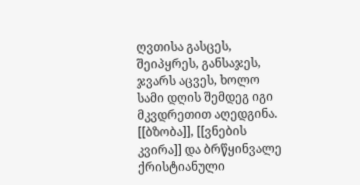ღვთისა გასცეს, შეიპყრეს, განსაჯეს, ჯვარს აცვეს, ხოლო სამი დღის შემდეგ იგი მკვდრეთით აღედგინა. [[ბზობა]], [[ვნების კვირა]] და ბრწყინვალე ქრისტიანული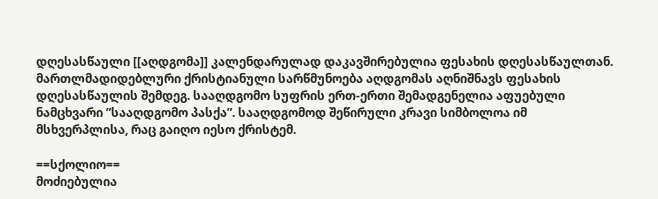დღესასწაული [[აღდგომა]] კალენდარულად დაკავშირებულია ფესახის დღესასწაულთან. მართლმადიდებლური ქრისტიანული სარწმუნოება აღდგომას აღნიშნავს ფესახის დღესასწაულის შემდეგ. სააღდგომო სუფრის ერთ-ერთი შემადგენელია აფუებული ნამცხვარი ”სააღდგომო პასქა”. სააღდგომოდ შეწირული კრავი სიმბოლოა იმ მსხვერპლისა, რაც გაიღო იესო ქრისტემ.

==სქოლიო==
მოძიებულია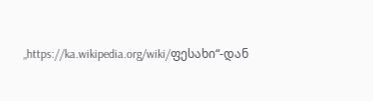„https://ka.wikipedia.org/wiki/ფესახი“-დან